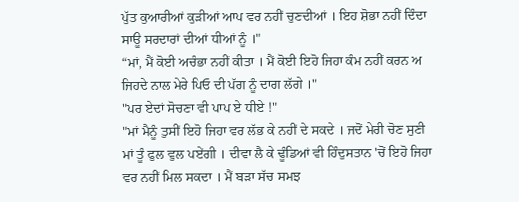ਪੁੱਤ ਕੁਆਰੀਆਂ ਕੁੜੀਆਂ ਆਪ ਵਰ ਨਹੀਂ ਚੁਣਦੀਆਂ । ਇਹ ਸ਼ੋਭਾ ਨਹੀਂ ਦਿੰਦਾ ਸਾਊ ਸਰਦਾਰਾਂ ਦੀਆਂ ਧੀਆਂ ਨੂੰ ।"
“ਮਾਂ, ਮੈਂ ਕੋਈ ਅਚੰਭਾ ਨਹੀਂ ਕੀਤਾ । ਮੈਂ ਕੋਈ ਇਹੋ ਜਿਹਾ ਕੰਮ ਨਹੀਂ ਕਰਨ ਅ ਜਿਹਦੇ ਨਾਲ ਮੇਰੇ ਪਿਓ ਦੀ ਪੱਗ ਨੂੰ ਦਾਗ ਲੱਗੇ ।"
"ਪਰ ਏਦਾਂ ਸੋਚਣਾ ਵੀ ਪਾਪ ਏ ਧੀਏ !"
"ਮਾਂ ਮੈਨੂੰ ਤੁਸੀਂ ਇਹੋ ਜਿਹਾ ਵਰ ਲੱਭ ਕੇ ਨਹੀਂ ਦੇ ਸਕਦੇ । ਜਦੋਂ ਮੇਰੀ ਚੋਣ ਸੁਣੀ ਮਾਂ ਤੂੰ ਫੁਲ ਵੁਲ ਪਏਂਗੀ । ਦੀਵਾ ਲੈ ਕੇ ਢੂੰਡਿਆਂ ਵੀ ਹਿੰਦੁਸਤਾਨ 'ਚੋਂ ਇਹੋ ਜਿਹਾ ਵਰ ਨਹੀਂ ਮਿਲ ਸਕਦਾ । ਮੈਂ ਬੜਾ ਸੱਚ ਸਮਝ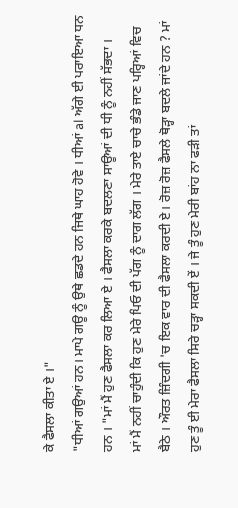ਕੇ ਫੈਸਲਾ ਕੀਤਾ ਏ ।"
"ਧੀਆਂ ਗਉਆਂ ਹਨ। ਮਾਪੇ ਗਊ ਨੂੰ ਉਥੇ ਛਡਦੇ ਹਨ ਜਿਥੇ ਘਾਹ ਹੋਵੇ । ਧੀਆਂ al ਅੱਗੇ ਈ ਪਰਾਇਆ ਧਨ ਹਨ । "ਮਾਂ ਮੈਂ ਹੁਣ ਫੈਸਲਾ ਕਰ ਲਿਆ ਏ । ਫੈਸਲਾ ਕਰਕੇ ਬਦਲਣਾ ਸਾਊਆਂ ਦੀ ਧੀ ਨੂੰ ਨਹੀਂ ਸੱਭਦਾ ।
ਮਾਂ ਮੈਂ ਨਹੀਂ ਚਾਹੁੰਦੀ ਕਿ ਹੁਣ ਮੇਰੇ ਪਿਓ ਦੀ ਪੱਗ ਨੂੰ ਦਾਗ ਲੱਗ । ਮੇਰੇ ਤਾਏ ਚਾਚੇ ਭੰਡੇ ਜਾਣ ਪਰ੍ਹਿਆਂ ਵਿਚ ਬੈਠੇ । ਔਰਤ ਜ਼ਿੰਦਗੀ 'ਚ ਇਕ ਵਾਰ ਦੀ ਫੈਸਲਾ ਕਰਦੀ ਏ। ਰੋਜ਼ ਰੋਜ਼ ਫੈਸਲੇ ਥੋੜ੍ਹਾ ਬਦਲੇ ਜਾਂਦੇ ਹਨ ? ਮਾਂ ਹੁਣ ਤੂੰ ਈ ਮੇਰਾ ਫੈਸਲਾ ਸਿਰੇ ਚੜ੍ਹਾ ਸਕਦੀ ਏਂ । ਜੇ ਤੂੰ ਹੁਣ ਮੇਰੀ ਬਾਂਹ ਨਾ ਫੜੀ ਤਾਂ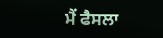ਮੈਂ ਫੈਸਲਾ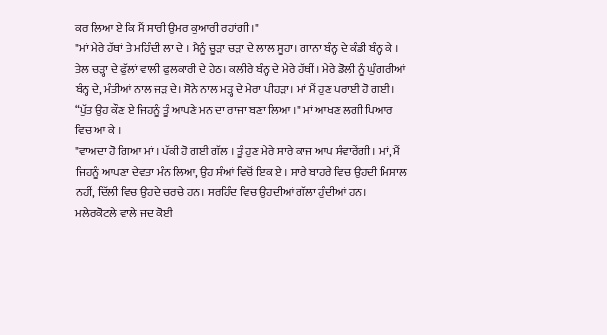ਕਰ ਲਿਆ ਏ ਕਿ ਮੈਂ ਸਾਰੀ ਉਮਰ ਕੁਆਰੀ ਰਹਾਂਗੀ ।"
"ਮਾਂ ਮੇਰੇ ਹੱਥਾਂ ਤੇ ਮਹਿੰਦੀ ਲਾ ਦੇ । ਮੈਨੂੰ ਚੂੜਾ ਚੜਾ ਦੇ ਲਾਲ ਸੂਹਾ। ਗਾਨਾ ਬੰਨ੍ਹ ਦੇ ਕੰਡੀ ਬੰਨ੍ਹ ਕੇ । ਤੇਲ ਚੜ੍ਹਾ ਦੇ ਫੁੱਲਾਂ ਵਾਲੀ ਫੁਲਕਾਰੀ ਦੇ ਹੇਠ। ਕਲੀਰੇ ਬੰਨ੍ਹ ਦੇ ਮੇਰੇ ਹੱਥੀਂ। ਮੇਰੇ ਡੋਲੀ ਨੂੰ ਘੁੰਗਰੀਆਂ ਬੰਨ੍ਹ ਦੇ, ਮੰਤੀਆਂ ਨਾਲ ਜੜ ਦੇ। ਸੋਨੇ ਨਾਲ ਮੜ੍ਹ ਦੇ ਮੇਰਾ ਪੀਹੜਾ। ਮਾਂ ਮੈਂ ਹੁਣ ਪਰਾਈ ਹੋ ਗਈ।
“ਪੁੱਤ ਉਹ ਕੌਣ ਏ ਜਿਹਨੂੰ ਤੂੰ ਆਪਣੇ ਮਨ ਦਾ ਰਾਜਾ ਬਣਾ ਲਿਆ ।" ਮਾਂ ਆਖਣ ਲਗੀ ਪਿਆਰ ਵਿਚ ਆ ਕੇ ।
"ਵਾਅਦਾ ਹੋ ਗਿਆ ਮਾਂ । ਪੱਕੀ ਹੋ ਗਈ ਗੱਲ । ਤੂੰ ਹੁਣ ਮੇਰੇ ਸਾਰੇ ਕਾਜ ਆਪ ਸੰਵਾਰੇਂਗੀ । ਮਾਂ, ਮੈਂ ਜਿਹਨੂੰ ਆਪਣਾ ਦੇਵਤਾ ਮੰਨ ਲਿਆ, ਉਹ ਸੰਆਂ ਵਿਚੋਂ ਇਕ ਏ । ਸਾਰੇ ਬਾਹਰੇ ਵਿਚ ਉਹਦੀ ਮਿਸਾਲ ਨਹੀਂ, ਦਿੱਲੀ ਵਿਚ ਉਹਦੇ ਚਰਚੇ ਹਨ। ਸਰਹਿੰਦ ਵਿਚ ਉਹਦੀਆਂ ਗੱਲਾ ਹੁੰਦੀਆਂ ਹਨ। ਮਲੇਰਕੋਟਲੇ ਵਾਲੇ ਜਦ ਕੋਈ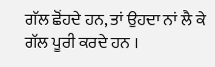ਗੱਲ ਛੋਂਹਦੇ ਹਨ, ਤਾਂ ਉਹਦਾ ਨਾਂ ਲੈ ਕੇ ਗੱਲ ਪੂਰੀ ਕਰਦੇ ਹਨ ।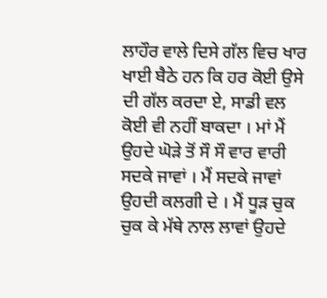ਲਾਹੌਰ ਵਾਲੇ ਦਿਸੇ ਗੱਲ ਵਿਚ ਖਾਰ ਖਾਈ ਬੈਠੇ ਹਨ ਕਿ ਹਰ ਕੋਈ ਉਸੇ ਦੀ ਗੱਲ ਕਰਦਾ ਏ, ਸਾਡੀ ਵਲ ਕੋਈ ਵੀ ਨਹੀਂ ਬਾਕਦਾ । ਮਾਂ ਮੈਂ ਉਹਦੇ ਘੋੜੇ ਤੋਂ ਸੌ ਸੌ ਵਾਰ ਵਾਰੀ ਸਦਕੇ ਜਾਵਾਂ । ਮੈਂ ਸਦਕੇ ਜਾਵਾਂ ਉਹਦੀ ਕਲਗੀ ਦੇ । ਮੈਂ ਧੂੜ ਚੁਕ ਚੁਕ ਕੇ ਮੱਥੇ ਨਾਲ ਲਾਵਾਂ ਉਹਦੇ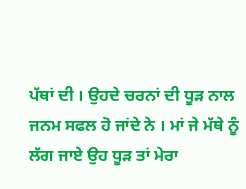ਪੱਥਾਂ ਦੀ । ਉਹਦੇ ਚਰਨਾਂ ਦੀ ਧੂੜ ਨਾਲ ਜਨਮ ਸਫਲ ਹੋ ਜਾਂਦੇ ਨੇ । ਮਾਂ ਜੇ ਮੱਥੇ ਨੂੰ ਲੱਗ ਜਾਏ ਉਹ ਧੂੜ ਤਾਂ ਮੇਰਾ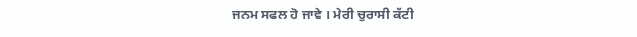ਜਨਮ ਸਫਲ ਹੋ ਜਾਵੇ । ਮੇਰੀ ਚੁਰਾਸੀ ਕੱਟੀ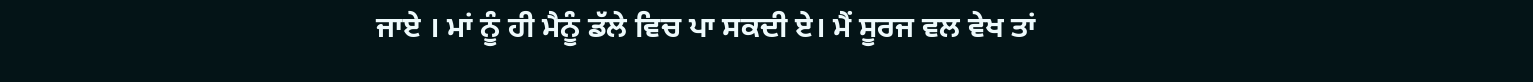ਜਾਏ । ਮਾਂ ਨੂੰ ਹੀ ਮੈਨੂੰ ਡੱਲੇ ਵਿਚ ਪਾ ਸਕਦੀ ਏ। ਮੈਂ ਸੂਰਜ ਵਲ ਵੇਖ ਤਾਂ